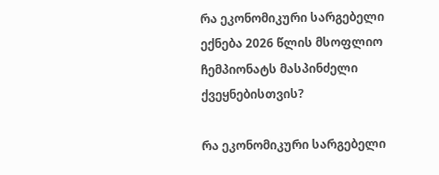რა ეკონომიკური სარგებელი ექნება 2026 წლის მსოფლიო ჩემპიონატს მასპინძელი ქვეყნებისთვის?

რა ეკონომიკური სარგებელი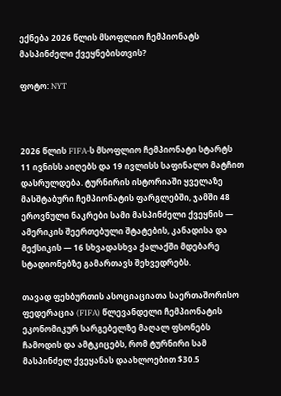ექნება 2026 წლის მსოფლიო ჩემპიონატს მასპინძელი ქვეყნებისთვის?

ფოტო: NYT



2026 წლის FIFA-ს მსოფლიო ჩემპიონატი სტარტს 11 ივნისს აიღებს და 19 ივლისს საფინალო მატჩით დასრულდება. ტურნირის ისტორიაში ყველაზე მასშტაბური ჩემპიონატის ფარგლებში, ჯამში 48 ეროვნული ნაკრები სამი მასპინძელი ქვეყნის — ამერიკის შეერთებული შტატების, კანადისა და მექსიკის — 16 სხვადასხვა ქალაქში მდებარე სტადიონებზე გამართავს შეხვედრებს.

თავად ფეხბურთის ასოციაციათა საერთაშორისო ფედერაცია (FIFA) წლევანდელი ჩემპიონატის ეკონომიკურ სარგებელზე მაღალ ფსონებს ჩამოდის და ამტკიცებს, რომ ტურნირი სამ მასპინძელ ქვეყანას დაახლოებით $30.5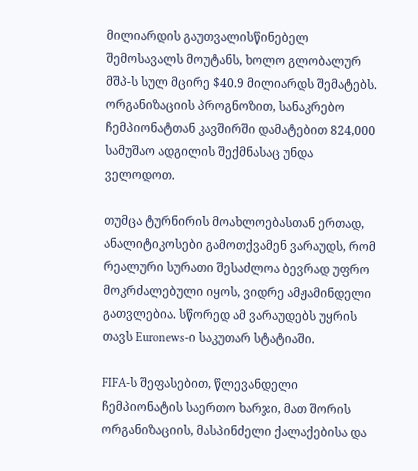მილიარდის გაუთვალისწინებელ შემოსავალს მოუტანს, ხოლო გლობალურ მშპ-ს სულ მცირე $40.9 მილიარდს შემატებს. ორგანიზაციის პროგნოზით, სანაკრებო ჩემპიონატთან კავშირში დამატებით 824,000 სამუშაო ადგილის შექმნასაც უნდა ველოდოთ.

თუმცა ტურნირის მოახლოებასთან ერთად, ანალიტიკოსები გამოთქვამენ ვარაუდს, რომ რეალური სურათი შესაძლოა ბევრად უფრო მოკრძალებული იყოს, ვიდრე ამჟამინდელი გათვლებია. სწორედ ამ ვარაუდებს უყრის თავს Euronews-ი საკუთარ სტატიაში.

FIFA-ს შეფასებით, წლევანდელი ჩემპიონატის საერთო ხარჯი, მათ შორის ორგანიზაციის, მასპინძელი ქალაქებისა და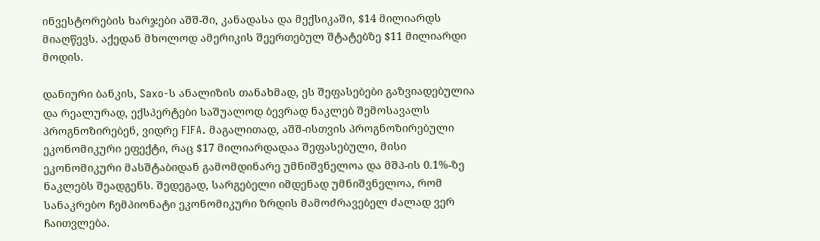ინვესტორების ხარჯები აშშ-ში, კანადასა და მექსიკაში, $14 მილიარდს მიაღწევს. აქედან მხოლოდ ამერიკის შეერთებულ შტატებზე $11 მილიარდი მოდის.

დანიური ბანკის, Saxo-ს ანალიზის თანახმად, ეს შეფასებები გაზვიადებულია და რეალურად, ექსპერტები საშუალოდ ბევრად ნაკლებ შემოსავალს პროგნოზირებენ, ვიდრე FIFA. მაგალითად, აშშ-ისთვის პროგნოზირებული ეკონომიკური ეფექტი, რაც $17 მილიარდადაა შეფასებული, მისი ეკონომიკური მასშტაბიდან გამომდინარე უმნიშვნელოა და მშპ-ის 0.1%-ზე ნაკლებს შეადგენს. შედეგად, სარგებელი იმდენად უმნიშვნელოა, რომ სანაკრებო ჩემპიონატი ეკონომიკური ზრდის მამოძრავებელ ძალად ვერ ჩაითვლება.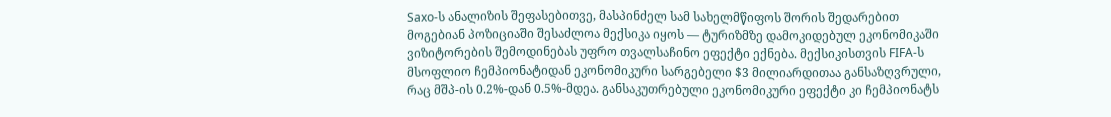Saxo-ს ანალიზის შეფასებითვე, მასპინძელ სამ სახელმწიფოს შორის შედარებით მოგებიან პოზიციაში შესაძლოა მექსიკა იყოს — ტურიზმზე დამოკიდებულ ეკონომიკაში ვიზიტორების შემოდინებას უფრო თვალსაჩინო ეფექტი ექნება. მექსიკისთვის FIFA-ს მსოფლიო ჩემპიონატიდან ეკონომიკური სარგებელი $3 მილიარდითაა განსაზღვრული, რაც მშპ-ის 0.2%-დან 0.5%-მდეა. განსაკუთრებული ეკონომიკური ეფექტი კი ჩემპიონატს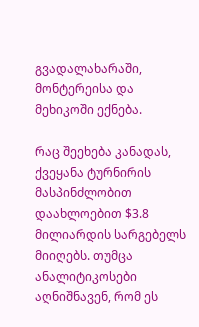გვადალახარაში, მონტერეისა და მეხიკოში ექნება.

რაც შეეხება კანადას, ქვეყანა ტურნირის მასპინძლობით დაახლოებით $3.8 მილიარდის სარგებელს მიიღებს. თუმცა ანალიტიკოსები აღნიშნავენ, რომ ეს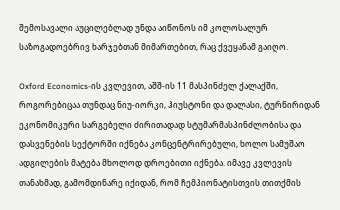შემოსავალი აუცილებლად უნდა აიწონოს იმ კოლოსალურ საზოგადოებრივ ხარჯებთან მიმართებით, რაც ქვეყანამ გაიღო.

Oxford Economics-ის კვლევით, აშშ-ის 11 მასპინძელ ქალაქში, როგორებიცაა თუნდაც ნიუ-იორკი, ჰიუსტონი და დალასი, ტურნირიდან ეკონომიკური სარგებელი ძირითადად სტუმარმასპინძლობისა და დასვენების სექტორში იქნება კონცენტრირებული, ხოლო სამუშაო ადგილების მატება მხოლოდ დროებითი იქნება. იმავე კვლევის თანახმად, გამომდინარე იქიდან, რომ ჩემპიონატისთვის თითქმის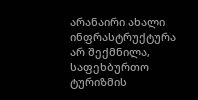არანაირი ახალი ინფრასტრუქტურა არ შექმნილა, საფეხბურთო ტურიზმის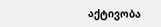აქტივობა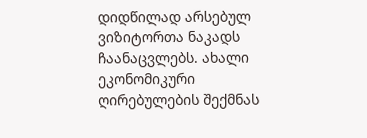დიდწილად არსებულ ვიზიტორთა ნაკადს ჩაანაცვლებს. ახალი ეკონომიკური ღირებულების შექმნას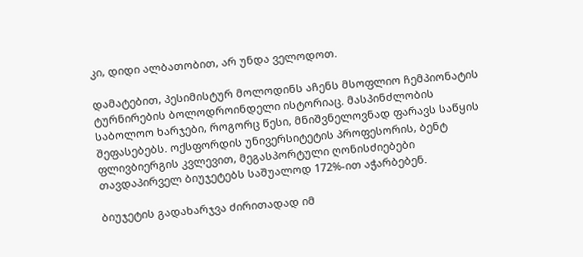კი, დიდი ალბათობით, არ უნდა ველოდოთ.

დამატებით, პესიმისტურ მოლოდინს აჩენს მსოფლიო ჩემპიონატის ტურნირების ბოლოდროინდელი ისტორიაც. მასპინძლობის საბოლოო ხარჯები, როგორც წესი, მნიშვნელოვნად ფარავს საწყის შეფასებებს. ოქსფორდის უნივერსიტეტის პროფესორის, ბენტ ფლივბიერგის კვლევით, მეგასპორტული ღონისძიებები თავდაპირველ ბიუჯეტებს საშუალოდ 172%-ით აჭარბებენ.

ბიუჯეტის გადახარჯვა ძირითადად იმ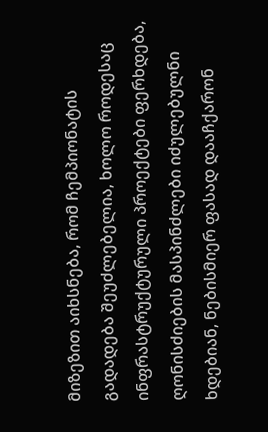მიზეზით აიხსნება, რომ ჩემპიონატის გადადება შეუძლებელია, ხოლო როდესაც ინფრასტრუქტურული პროექტები ფერხდება, ღონისძიების მასპინძლები იძულებულნი ხდებიან, ნებისმიერ ფასად დააჩქარონ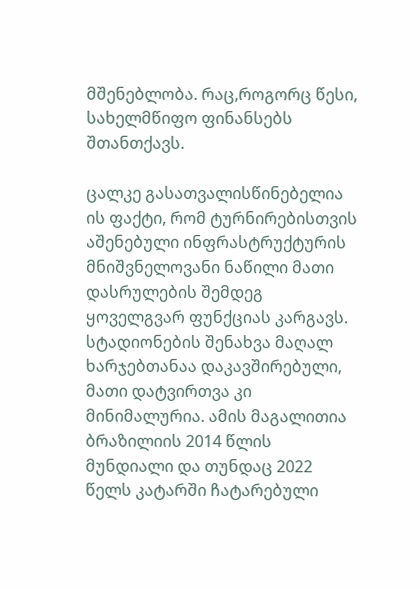მშენებლობა. რაც,როგორც წესი, სახელმწიფო ფინანსებს შთანთქავს.

ცალკე გასათვალისწინებელია ის ფაქტი, რომ ტურნირებისთვის აშენებული ინფრასტრუქტურის მნიშვნელოვანი ნაწილი მათი დასრულების შემდეგ ყოველგვარ ფუნქციას კარგავს. სტადიონების შენახვა მაღალ ხარჯებთანაა დაკავშირებული, მათი დატვირთვა კი მინიმალურია. ამის მაგალითია ბრაზილიის 2014 წლის მუნდიალი და თუნდაც 2022 წელს კატარში ჩატარებული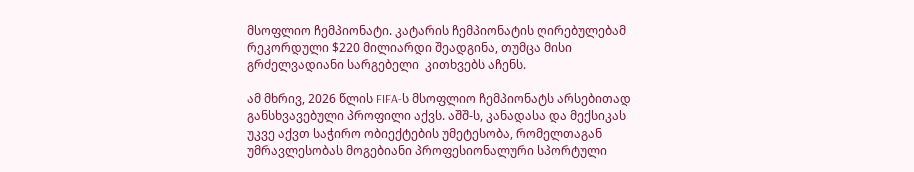მსოფლიო ჩემპიონატი. კატარის ჩემპიონატის ღირებულებამ რეკორდული $220 მილიარდი შეადგინა, თუმცა მისი გრძელვადიანი სარგებელი  კითხვებს აჩენს.

ამ მხრივ, 2026 წლის FIFA-ს მსოფლიო ჩემპიონატს არსებითად განსხვავებული პროფილი აქვს. აშშ-ს, კანადასა და მექსიკას უკვე აქვთ საჭირო ობიექტების უმეტესობა, რომელთაგან უმრავლესობას მოგებიანი პროფესიონალური სპორტული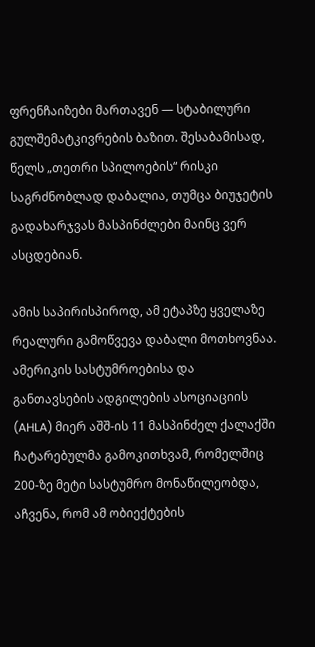ფრენჩაიზები მართავენ — სტაბილური გულშემატკივრების ბაზით. შესაბამისად, წელს „თეთრი სპილოების“ რისკი საგრძნობლად დაბალია, თუმცა ბიუჯეტის გადახარჯვას მასპინძლები მაინც ვერ ასცდებიან.

ამის საპირისპიროდ, ამ ეტაპზე ყველაზე რეალური გამოწვევა დაბალი მოთხოვნაა. ამერიკის სასტუმროებისა და განთავსების ადგილების ასოციაციის (AHLA) მიერ აშშ-ის 11 მასპინძელ ქალაქში ჩატარებულმა გამოკითხვამ, რომელშიც 200-ზე მეტი სასტუმრო მონაწილეობდა, აჩვენა, რომ ამ ობიექტების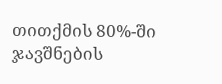თითქმის 80%-ში ჯავშნების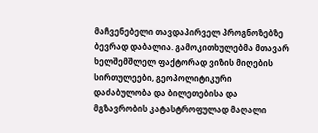მაჩვენებელი თავდაპირველ პროგნოზებზე ბევრად დაბალია. გამოკითხულებმა მთავარ ხელშემშლელ ფაქტორად ვიზის მიღების სირთულეები, გეოპოლიტიკური დაძაბულობა და ბილეთებისა და მგზავრობის კატასტროფულად მაღალი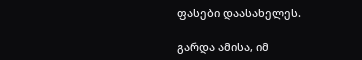ფასები დაასახელეს.

გარდა ამისა, იმ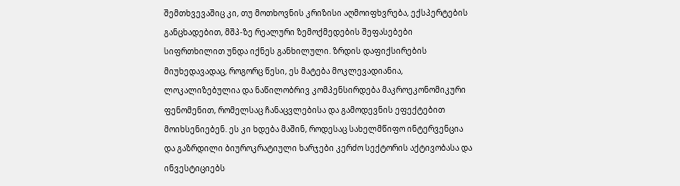შემთხვევაშიც კი, თუ მოთხოვნის კრიზისი აღმოიფხვრება, ექსპერტების განცხადებით, მშპ-ზე რეალური ზემოქმედების შეფასებები სიფრთხილით უნდა იქნეს განხილული. ზრდის დაფიქსირების მიუხედავადაც, როგორც წესი, ეს მატება მოკლევადიანია, ლოკალიზებულია და ნაწილობრივ კომპენსირდება მაკროეკონომიკური ფენომენით, რომელსაც ჩანაცვლებისა და გამოდევნის ეფექტებით მოიხსენიებენ. ეს კი ხდება მაშინ, როდესაც სახელმწიფო ინტერვენცია და გაზრდილი ბიუროკრატიული ხარჯები კერძო სექტორის აქტივობასა და ინვესტიციებს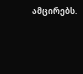ამცირებს.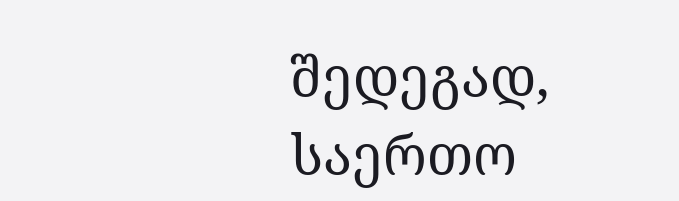შედეგად, საერთო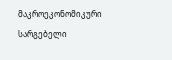მაკროეკონომიკური სარგებელი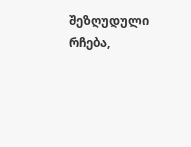შეზღუდული რჩება,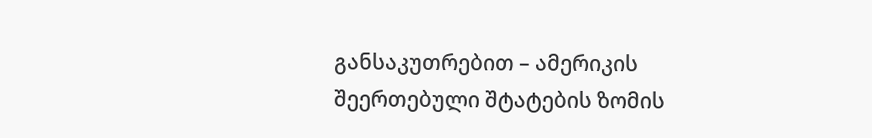განსაკუთრებით – ამერიკის შეერთებული შტატების ზომის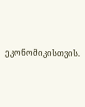ეკონომიკისთვის.